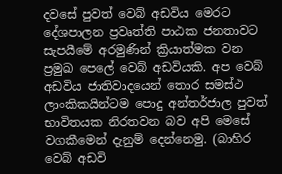දවසේ පුවත් වෙබ් අඩවිය මෙරට දේශපාලන ප්‍රවෘත්ති පාඨක ජනතාවට සැපයීමේ අරමුණින් ක්‍රියාත්මක වන ප්‍රමුඛ පෙලේ වෙබ් අඩවියකි. අප වෙබ් අඩවිය ජාතිවාදයෙන් තොර සමස්ථ ලාංකිකයින්ටම පොදු අන්තර්ජාල පුවත් භාවිතයක නිරතවන බව අපි මෙසේ වගකීමෙන් දැනුම් දෙන්නෙමු. (බාහිර වෙබ් අඩවි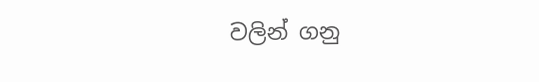වලින් ගනු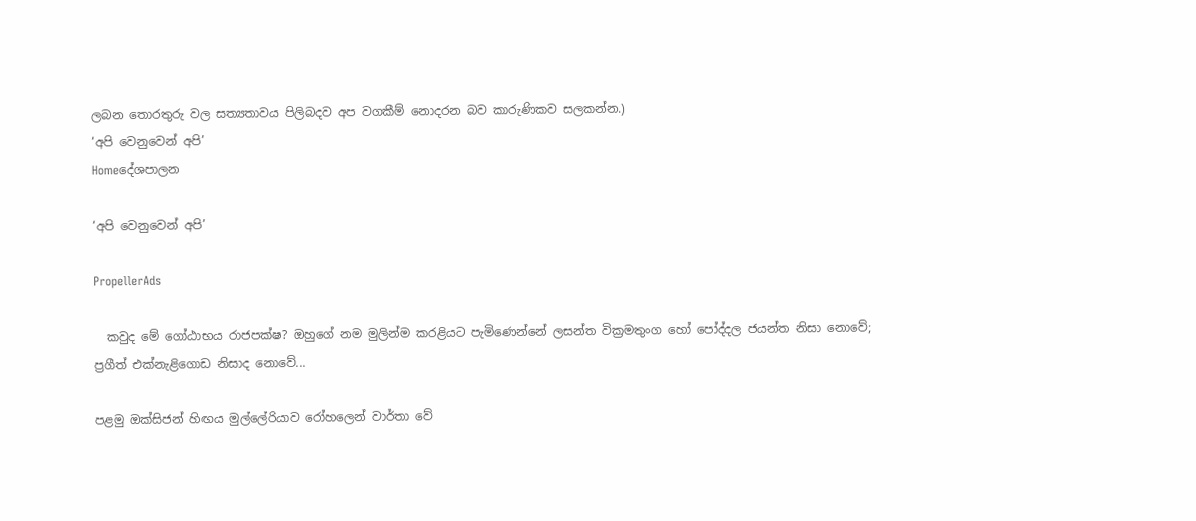ලබන තොරතුරු වල සත්‍යතාවය පිලිබදව අප වගකීම් නොදරන බව කාරුණිකව සලකන්න.)
‘අපි වෙනුවෙන් අපි’
Homeදේශපාලන

‘අපි වෙනුවෙන් අපි’

PropellerAds

  කවුද මේ ගෝඨාභය රාජපක්ෂ? ඔහුගේ නම මුලින්ම කරළියට පැමිණෙන්නේ ලසන්ත වික්‍රමතුංග හෝ පෝද්දල ජයන්ත නිසා නොවේ; ප්‍රගීත් එක්නැළිගොඩ නිසාද නොවේ...

පළමු ඔක්සිජන් හිඟය මුල්ලේරියාව රෝහලෙන් වාර්තා වේ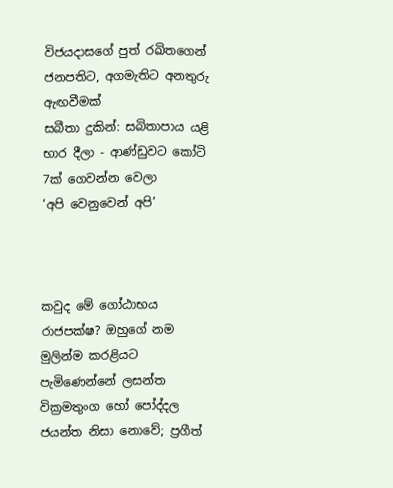විජයදාසගේ පුත් රඛිතගෙන් ජනපතිට, අගමැතිට අනතුරු ඇඟවීමක්
සබීතා දුකින්: සබිතාපාය යළි භාර දීලා - ආණ්ඩුවට කෝටි 7ක් ගෙවන්න වෙලා
‘අපි වෙනුවෙන් අපි’



කවුද මේ ගෝඨාභය රාජපක්ෂ? ඔහුගේ නම මුලින්ම කරළියට පැමිණෙන්නේ ලසන්ත වික්‍රමතුංග හෝ පෝද්දල ජයන්ත නිසා නොවේ; ප්‍රගීත්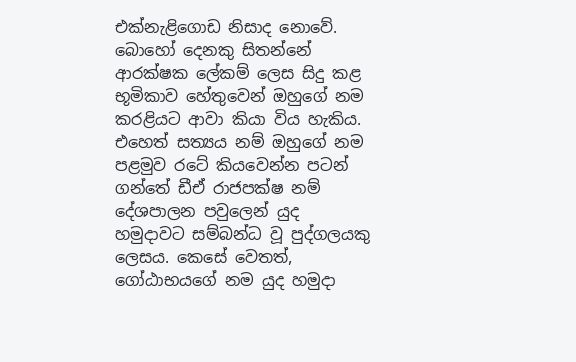එක්නැළිගොඩ නිසාද නොවේ. බොහෝ දෙනකු සිතන්නේ ආරක්ෂක ලේකම් ලෙස සිදු කළ භූමිකාව හේතුවෙන් ඔහුගේ නම කරළියට ආවා කියා විය හැකිය. එහෙත් සත්‍යය නම් ඔහුගේ නම පළමුව රටේ කියවෙන්න පටන් ගන්තේ ඩීඒ රාජපක්ෂ නම් දේශපාලන පවුලෙන් යුද හමුදාවට සම්බන්ධ වූ පුද්ගලයකු ලෙසය. කෙසේ වෙතත්, ගෝඨාභයගේ නම යුද හමුදා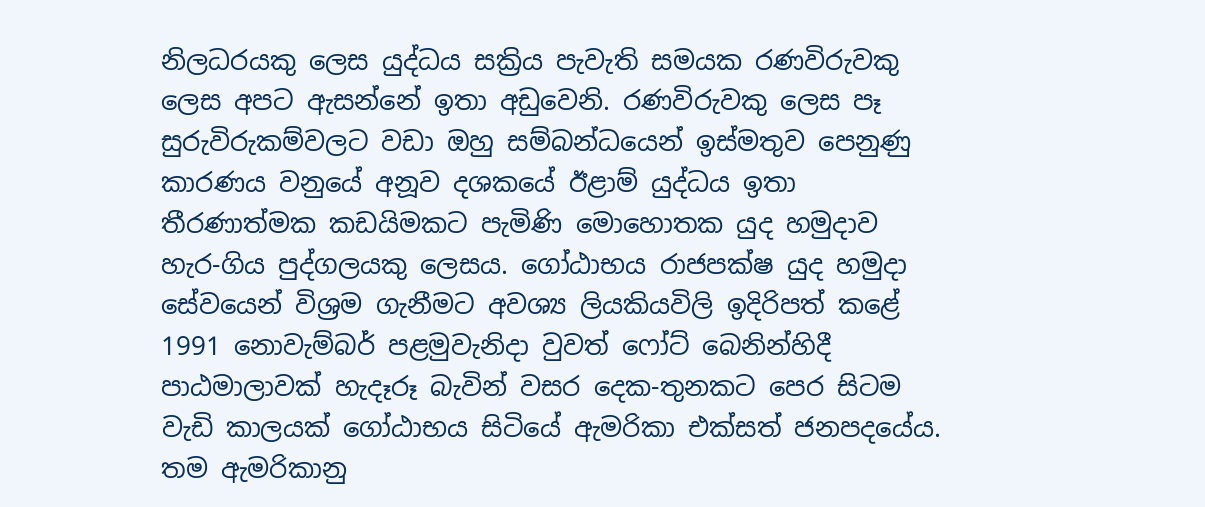නිලධරයකු ලෙස යුද්ධය සක්‍රිය පැවැති සමයක රණවිරුවකු ලෙස අපට ඇසන්නේ ඉතා අඩුවෙනි. රණවිරුවකු ලෙස පෑ සුරුවිරුකම්වලට වඩා ඔහු සම්බන්ධයෙන් ඉස්මතුව පෙනුණු කාරණය වනුයේ අනූව දශකයේ ඊළාම් යුද්ධය ඉතා තීරණාත්මක කඩයිමකට පැමිණි මොහොතක යුද හමුදාව හැර-ගිය පුද්ගලයකු ලෙසය. ගෝඨාභය රාජපක්ෂ යුද හමුදා සේවයෙන් විශ්‍රම ගැනීමට අවශ්‍ය ලියකියවිලි ඉදිරිපත් කළේ 1991 නොවැම්බර් පළමුවැනිදා වුවත් ෆෝට් බෙනින්හිදී පාඨමාලාවක් හැදෑරූ බැවින් වසර දෙක-තුනකට පෙර සිටම වැඩි කාලයක් ගෝඨාභය සිටියේ ඇමරිකා එක්සත් ජනපදයේය. තම ඇමරිකානු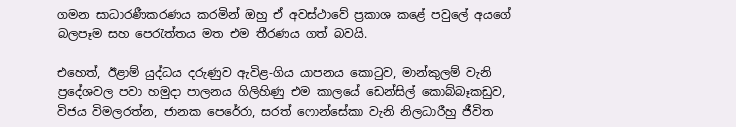ගමන සාධාරණීකරණය කරමින් ඔහු ඒ අවස්ථාවේ ප්‍රකාශ කළේ පවුලේ අයගේ බලපෑම සහ පෙරැත්තය මත එම තීරණය ගත් බවයි.

එහෙත්, ඊළාම් යුද්ධය දරුණුව ඇවිළ-ගිය යාපනය කොටුව, මාන්කුලම් වැනි ප්‍රදේශවල පවා හමුදා පාලනය ගිලිහිණු එම කාලයේ ඩෙන්සිල් කොබ්බෑකඩුව, විජය විමලරත්න, ජානක පෙරේරා, සරත් ෆොන්සේකා වැනි නිලධාරීහු ජීවිත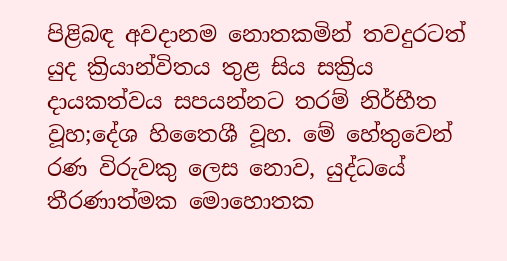පිළිබඳ අවදානම නොතකමින් තවදුරටත් යුද ක්‍රියාන්විතය තුළ සිය සක්‍රිය දායකත්වය සපයන්නට තරම් නිර්භීත වූහ;දේශ හිතෛශී වූහ. මේ හේතුවෙන් රණ විරුවකු ලෙස නොව, යුද්ධයේ තීරණාත්මක මොහොතක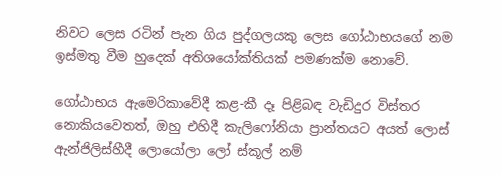නිවට ලෙස රටින් පැන ගිය පුද්ගලයකු ලෙස ගෝඨාභයගේ නම ඉස්මතු වීම හුදෙක් අතිශයෝක්තියක් පමණක්ම නොවේ.

ගෝඨාභය ඇමෙරිකාවේදී කළ-කී දෑ පිළිබඳ වැඩිදුර විස්තර නොකියවෙතත්, ඔහු එහිදී කැලිෆෝනියා ප්‍රාන්තයට අයත් ලොස් ඇන්ජිලිස්හීදී ලොයෝලා ලෝ ස්කූල් නම්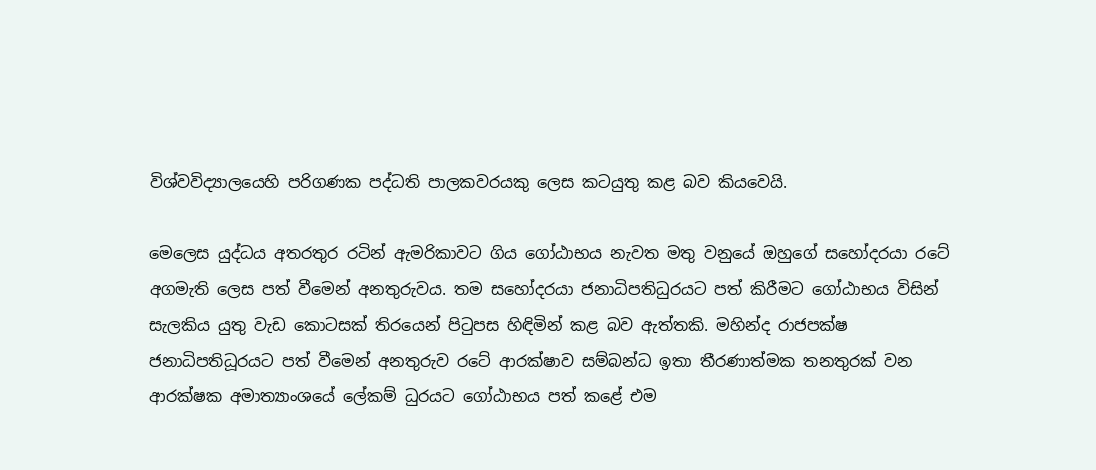විශ්වවිද්‍යාලයෙහි පරිගණක පද්ධති පාලකවරයකු ලෙස කටයුතු කළ බව කියවෙයි.

මෙලෙස යුද්ධය අතරතුර රටින් ඇමරිකාවට ගිය ගෝඨාභය නැවත මතු වනුයේ ඔහුගේ සහෝදරයා රටේ අගමැති ලෙස පත් වීමෙන් අනතුරුවය. තම සහෝදරයා ජනාධිපතිධුරයට පත් කිරීමට ගෝඨාභය විසින් සැලකිය යුතු වැඩ කොටසක් තිරයෙන් පිටුපස හිඳිමින් කළ බව ඇත්තකි. මහින්ද රාජපක්ෂ ජනාධිපතිධූරයට පත් වීමෙන් අනතුරුව රටේ ආරක්ෂාව සම්බන්ධ ඉතා තීරණාත්මක තනතුරක් වන ආරක්ෂක අමාත්‍යාංශයේ ලේකම් ධුරයට ගෝඨාභය පත් කළේ එම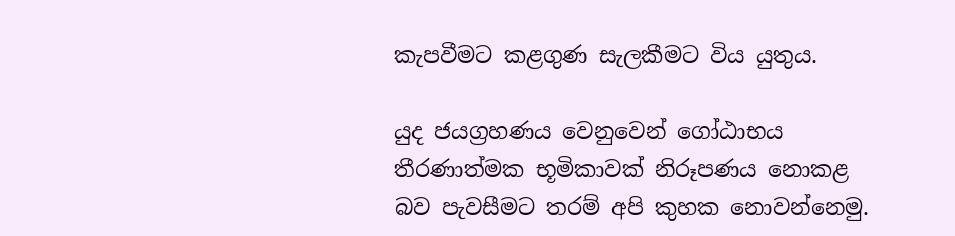කැපවීමට කළගුණ සැලකීමට විය යුතුය.

යුද ජයග්‍රහණය වෙනුවෙන් ගෝඨාභය තීරණාත්මක භූමිකාවක් නිරූපණය නොකළ බව පැවසීමට තරම් අපි කුහක නොවන්නෙමු.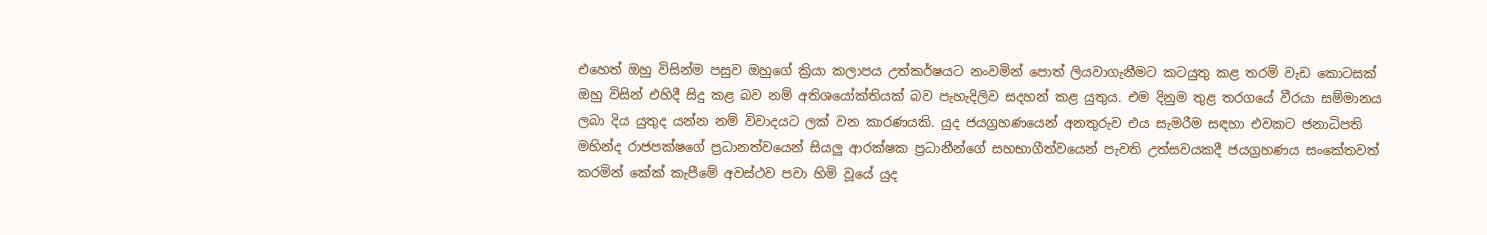එහෙත් ඔහු විසින්ම පසුව ඔහුගේ ක්‍රියා කලාපය උත්කර්ෂයට නංවමින් පොත් ලියවාගැනීමට කටයුතු කළ තරම් වැඩ කොටසක් ඔහු විසින් එහිදී සිදු කළ බව නම් අතිශයෝක්තියක් බව පැහැදිලිව සදහන් කළ යුතුය. එම දිනුම තුළ තරගයේ වීරයා සම්මානය ලබා දිය යුතුද යන්න නම් විවාදයට ලක් වන කාරණයකි. යුද ජයග්‍රහණයෙන් අනතුරුව එය සැමරීම සඳහා එවකට ජනාධිපති මහින්ද රාජපක්ෂගේ ප්‍රධානත්වයෙන් සියලු ආරක්ෂක ප්‍රධානීන්ගේ සහභාගීත්වයෙන් පැවති උත්සවයකදී ජයග්‍රහණය සංකේතවත් කරමින් කේක් කැපීමේ අවස්ථව පවා හිමි වූයේ යුද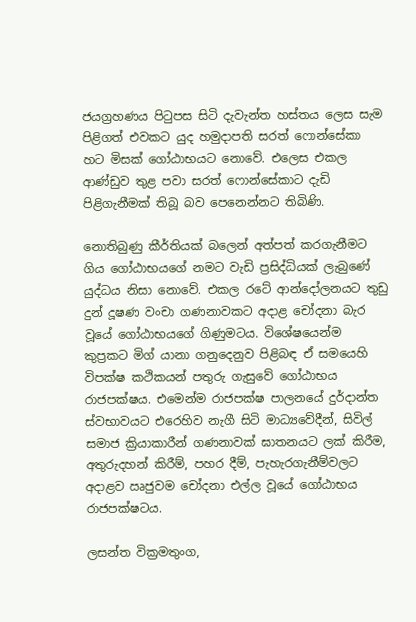ජයග්‍රහණය පිටුපස සිටි දැවැන්ත හස්තය ලෙස සැම පිළිගත් එවකට යුද හමුදාපති සරත් ෆොන්සේකා හට මිසක් ගෝඨාභයට නොවේ. එලෙස එකල ආණ්ඩුව තුළ පවා සරත් ෆොන්සේකාට දැඩි පිළිගැනීමක් තිබූ බව පෙනෙන්නට තිබිණි.

නොතිබුණු කීර්තියක් බලෙන් අත්පත් කරගැනීමට ගිය ගෝඨාභයගේ නමට වැඩි ප්‍රසිද්ධියක් ලැබුණේ යුද්ධය නිසා නොවේ. එකල රටේ ආන්දෝලනයට තුඩු දුන් දූෂණ වංචා ගණනාවකට අදාළ චෝදනා බැර වූයේ ගෝඨාභයගේ ගිණුමටය. විශේෂයෙන්ම කුප්‍රකට මිග් යානා ගනුදෙනුව පිළිබඳ ඒ සමයෙහි විපක්ෂ කථිකයන් පතුරු ගැසුවේ ගෝඨාභය රාජපක්ෂය. එමෙන්ම රාජපක්ෂ පාලනයේ දුර්දාන්ත ස්වභාවයට එරෙහිව නැගී සිටි මාධ්‍යවේදීන්, සිවිල් සමාජ ක්‍රියාකාරීන් ගණනාවක් ඝාතනයට ලක් කිරීම, අතුරුදහන් කිරීම්, පහර දීම්, පැහැරගැනීම්වලට අදාළව ඍජුවම චෝදනා එල්ල වූයේ ගෝඨාභය රාජපක්ෂටය.

ලසන්ත වික්‍රමතුංග,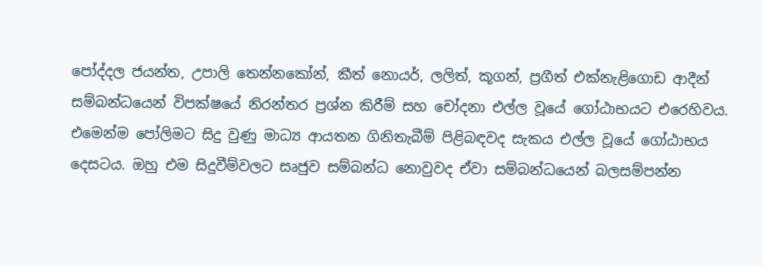පෝද්දල ජයන්ත, උපාලි තෙන්නකෝන්, කීත් නොයර්, ලලිත්, කූගන්, ප්‍රගීත් එක්නැළිගොඩ ආදීන් සම්බන්ධයෙන් විපක්ෂයේ නිරන්තර ප්‍රශ්න කිරීම් සහ චෝදනා එල්ල වූයේ ගෝඨාභයට එරෙහිවය. එමෙන්ම පෝලිමට සිදු වුණු මාධ්‍ය ආයතන ගිනිතැබීම් පිළිබඳවද සැකය එල්ල වූයේ ගෝඨාභය දෙසටය. ඔහු එම සිදුවීම්වලට සෘජුව සම්බන්ධ නොවුවද ඒවා සම්බන්ධයෙන් බලසම්පන්න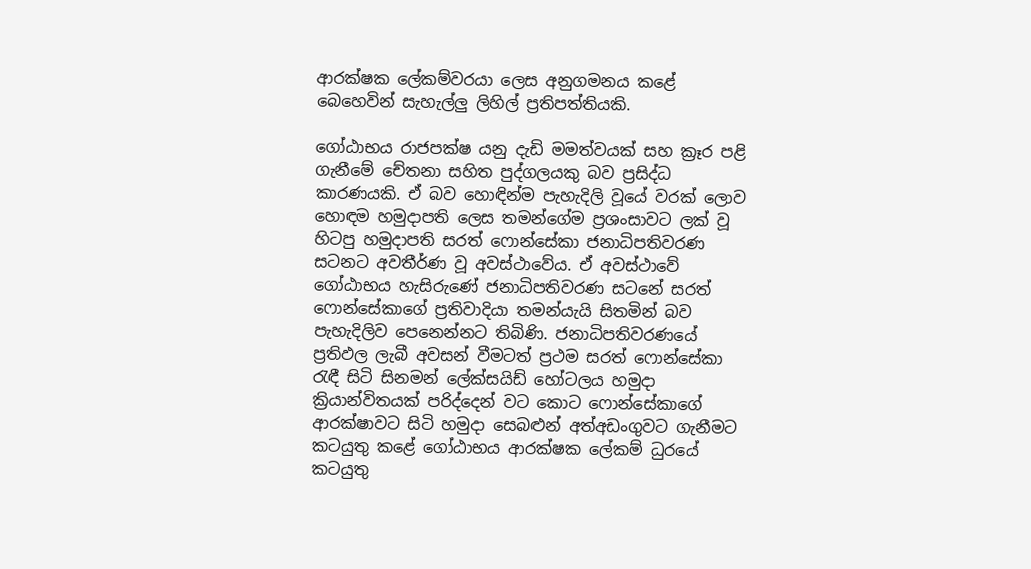ආරක්ෂක ලේකම්වරයා ලෙස අනුගමනය කළේ බෙහෙවින් සැහැල්ලු ලිහිල් ප්‍රතිපත්තියකි.

ගෝඨාභය රාජපක්ෂ යනු දැඩි මමත්වයක් සහ ක්‍රෑර පළි ගැනීමේ චේතනා සහිත පුද්ගලයකු බව ප්‍රසිද්ධ කාරණයකි. ඒ බව හොඳින්ම පැහැදිලි වූයේ වරක් ලොව හොඳම හමුදාපති ලෙස තමන්ගේම ප්‍රශංසාවට ලක් වූ හිටපු හමුදාපති සරත් ෆොන්සේකා ජනාධිපතිවරණ සටනට අවතීර්ණ වූ අවස්ථාවේය. ඒ අවස්ථාවේ ගෝඨාභය හැසිරුණේ ජනාධිපතිවරණ සටනේ සරත් ෆොන්සේකාගේ ප්‍රතිවාදියා තමන්යැයි සිතමින් බව පැහැදිලිව පෙනෙන්නට තිබිණි. ජනාධිපතිවරණයේ ප්‍රතිඵල ලැබී අවසන් වීමටත් ප්‍රථම සරත් ෆොන්සේකා රැඳී සිටි සිනමන් ලේක්සයිඩ් හෝටලය හමුදා ක්‍රියාන්විතයක් පරිද්දෙන් වට කොට ෆොන්සේකාගේ ආරක්ෂාවට සිටි හමුදා සෙබළුන් අත්අඩංගුවට ගැනීමට කටයුතු කළේ ගෝඨාභය ආරක්ෂක ලේකම් ධුරයේ කටයුතු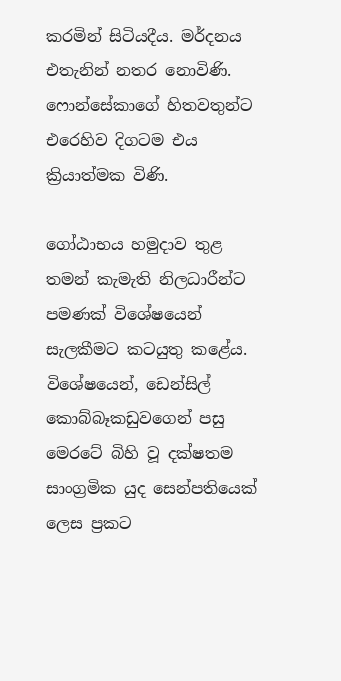කරමින් සිටියදීය. මර්දනය එතැනින් නතර නොවිණි. ෆොන්සේකාගේ හිතවතුන්ට එරෙහිව දිගටම එය ක්‍රියාත්මක විණි.

ගෝඨාභය හමුදාව තුළ තමන් කැමැති නිලධාරීන්ට පමණක් විශේෂයෙන් සැලකීමට කටයුතු කළේය. විශේෂයෙන්, ඩෙන්සිල් කොබ්බෑකඩුවගෙන් පසු මෙරටේ බිහි වූ දක්ෂතම සාංග්‍රමික යුද සෙන්පතියෙක් ලෙස ප්‍රකට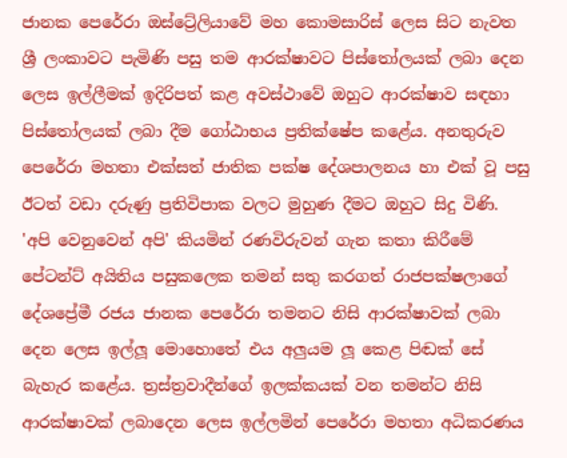ජානක පෙරේරා ඔස්ට්‍රේලියාවේ මහ කොමසාරිස් ලෙස සිට නැවත ශ්‍රී ලංකාවට පැමිණි පසු තම ආරක්ෂාවට පිස්තෝලයක් ලබා දෙන ලෙස ඉල්ලීමක් ඉදිරිපත් කළ අවස්ථාවේ ඔහුට ආරක්ෂාව සඳහා පිස්තෝලයක් ලබා දීම ගෝඨාභය ප්‍රතික්ෂේප කළේය. අනතුරුව පෙරේරා මහතා එක්සත් ජාතික පක්ෂ දේශපාලනය හා එක් වූ පසු ඊටත් වඩා දරුණු ප්‍රතිවිපාක වලට මුහුණ දීමට ඔහුට සිදු විණි. 'අපි වෙනුවෙන් අපි' කියමින් රණවිරුවන් ගැන කතා කිරීමේ පේටන්ට් අයිතිය පසුකලෙක තමන් සතු කරගත් රාජපක්ෂලාගේ දේශප්‍රේමී රජය ජානක පෙරේරා තමනට නිසි ආරක්ෂාවක් ලබා දෙන ලෙස ඉල්ලූ මොහොතේ එය අලුයම ලූ කෙළ පිඬක් සේ බැහැර කළේය. ත්‍රස්ත්‍රවාදීන්ගේ ඉලක්කයක් වන තමන්ට නිසි ආරක්ෂාවක් ලබාදෙන ලෙස ඉල්ලමින් පෙරේරා මහතා අධිකරණය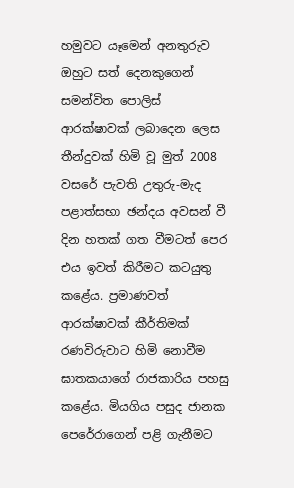හමුවට යෑමෙන් අනතුරුව ඔහුට සත් දෙනකුගෙන් සමන්විත පොලිස් ආරක්ෂාවක් ලබාදෙන ලෙස තීන්දුවක් හිමි වූ මුත් 2008 වසරේ පැවති උතුරු-මැද පළාත්සභා ඡන්දය අවසන් වී දින හතක් ගත වීමටත් පෙර එය ඉවත් කිරීමට කටයුතු කළේය. ප්‍රමාණවත් ආරක්ෂාවක් කීර්තිමක් රණවිරුවාට හිමි නොවීම ඝාතකයාගේ රාජකාරිය පහසු කළේය. මියගිය පසුද ජානක පෙරේරාගෙන් පළි ගැනීමට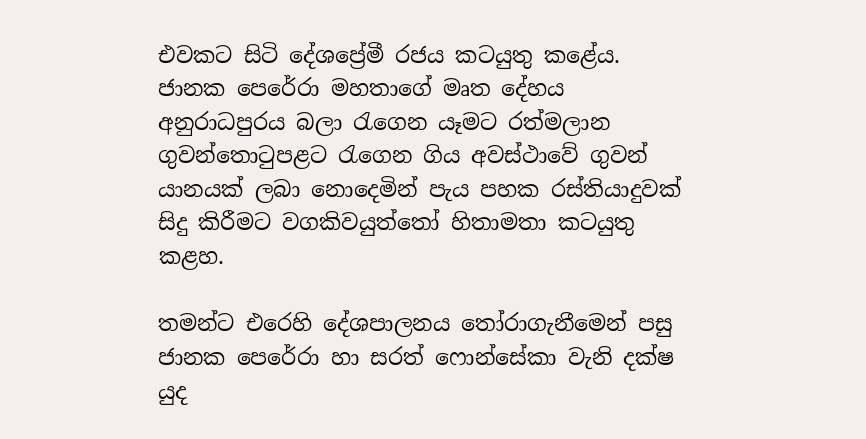එවකට සිටි දේශප්‍රේමී රජය කටයුතු කළේය. ජානක පෙරේරා මහතාගේ මෘත දේහය අනුරාධපුරය බලා රැගෙන යෑමට රත්මලාන ගුවන්තොටුපළට රැගෙන ගිය අවස්ථාවේ ගුවන් යානයක් ලබා නොදෙමින් පැය පහක රස්තියාදුවක් සිදු කිරීමට වගකිවයුත්තෝ හිතාමතා කටයුතු කළහ.

තමන්ට එරෙහි දේශපාලනය තෝරාගැනීමෙන් පසු ජානක පෙරේරා හා සරත් ෆොන්සේකා වැනි දක්ෂ යුද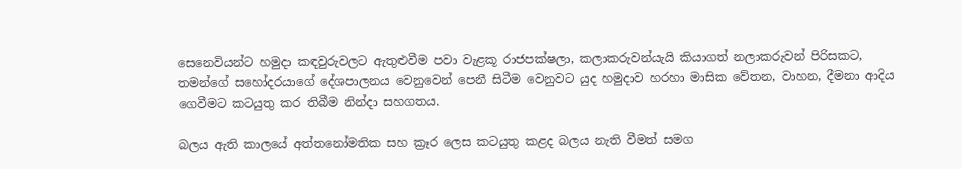සෙනෙවියන්ට හමුදා කඳවුරුවලට ඇතුළුවීම පවා වැළකූ රාජපක්ෂලා, කලාකරුවන්යැයි කියාගත් නලාකරුවන් පිරිසකට, තමන්ගේ සහෝදරයාගේ දේශපාලනය වෙනුවෙන් පෙනී සිටීම වෙනුවට යුද හමුදාව හරහා මාසික වේතන, වාහන, දීමනා ආදිය ගෙවීමට කටයුතු කර තිබීම නින්දා සහගතය.

බලය ඇති කාලයේ අත්තනෝමතික සහ ක්‍රෑර ලෙස කටයුතු කළද බලය නැති වීමත් සමග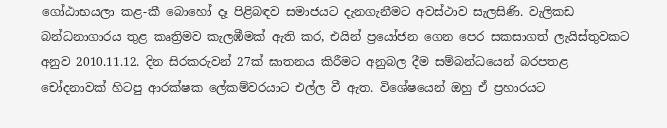ගෝඨාභයලා කළ-කී බොහෝ දෑ පිළිබඳව සමාජයට දැනගැනීමට අවස්ථාව සැලසිණි. වැලිකඩ බන්ධනාගාරය තුළ කෘත්‍රිමව කැලඹීමක් ඇති කර, එයින් ප්‍රයෝජන ගෙන පෙර සකසාගත් ලැයිස්තුවකට අනුව 2010.11.12. දින සිරකරුවන් 27ක් ඝාතනය කිරීමට අනුබල දීම සම්බන්ධයෙන් බරපතළ චෝදනාවක් හිටපු ආරක්ෂක ලේකම්වරයාට එල්ල වී ඇත. විශේෂයෙන් ඔහු ඒ ප්‍රහාරයට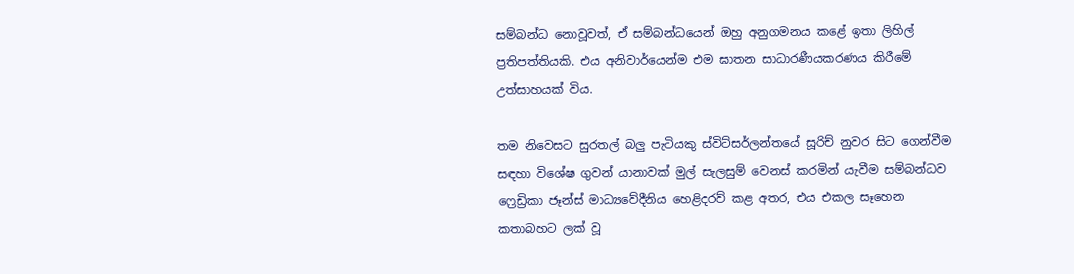සම්බන්ධ නොවූවත්, ඒ සම්බන්ධයෙන් ඔහු අනුගමනය කළේ ඉතා ලිහිල් ප්‍රතිපත්තියකි. එය අනිවාර්යෙන්ම එම ඝාතන සාධාරණීයකරණය කිරීමේ උත්සාහයක් විය.

තම නිවෙසට සුරතල් බලු පැටි‍යකු ස්විට්සර්ලන්තයේ සූරිච් නුවර සිට ගෙන්වීම සඳහා විශේෂ ගුවන් යානාවක් මුල් සැලසුම් වෙනස් කරමින් යැවීම සම්බන්ධව ෆ්‍රෙඩ්‍රිකා ජෑන්ස් මාධ්‍යවේදීනිය හෙළිදරව් කළ අතර, එය එකල සෑහෙන කතාබහට ලක් වූ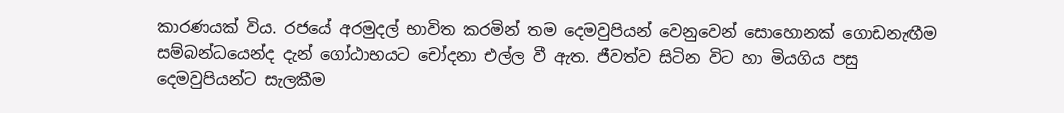කාරණයක් විය. රජයේ අරමුදල් භාවිත කරමින් තම දෙමවුපියන් වෙනුවෙන් සොහොනක් ගොඩනැඟීම සම්බන්ධයෙන්ද දැන් ගෝඨාභයට චෝදනා එල්ල වී ඇත. ජීවත්ව සිටින විට හා මියගිය පසු දෙමවුපියන්ට සැලකීම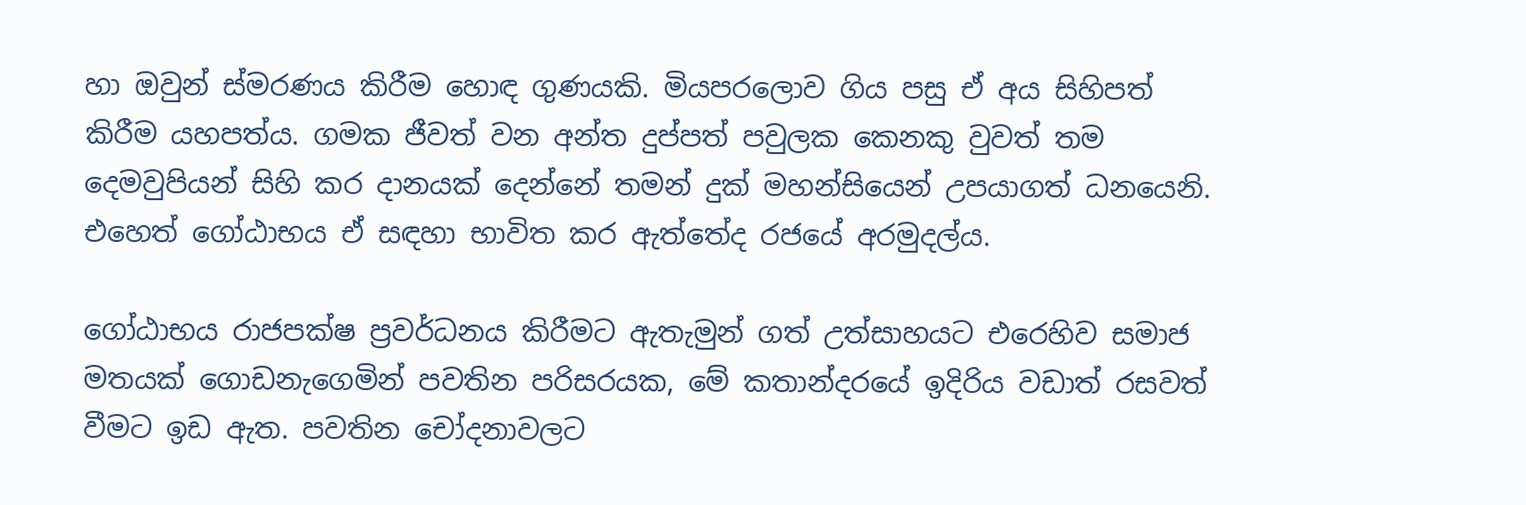හා ඔවුන් ස්මරණය කිරීම හොඳ ගුණයකි. මියපරලොව ගිය පසු ඒ අය සිහිපත් කිරීම යහපත්ය. ගමක ජීවත් වන අන්ත දුප්පත් පවුලක කෙනකු වුවත් තම දෙමවුපියන් සිහි කර දානයක් දෙන්නේ තමන් දුක් මහන්සියෙන් උපයාගත් ධනයෙනි. එහෙත් ගෝඨාභය ඒ සඳහා භාවිත කර ඇත්තේද රජයේ අරමුදල්ය.

ගෝඨාභය රාජපක්ෂ ප්‍රවර්ධනය කිරීමට ඇතැමුන් ගත් උත්සාහයට එරෙහිව සමාජ මතයක් ගොඩනැගෙමින් පවතින පරිසරයක, මේ කතාන්දරයේ ඉදිරිය වඩාත් රසවත් වීමට ඉඩ ඇත. පවතින චෝදනාවලට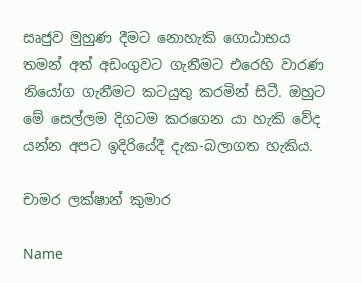සෘජුව මුහුණ දීමට නොහැකි ගොඨාභය තමන් අත් අඩංගුවට ගැනීමට එරෙහි වාරණ නියෝග ගැනීමට කටයුතු කරමින් සිටී. ඔහුට මේ සෙල්ලම දිගටම කරගෙන යා හැකි වේද යන්න අපට ඉදිරියේදී දැක-බලාගත හැකිය.

චාමර ලක්ෂාන් කුමාර

Name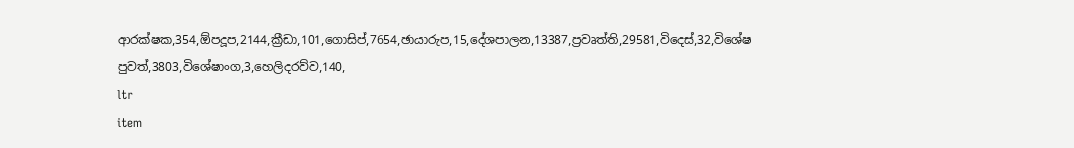ආරක්ෂක,354,ඕපදූප,2144,ක්‍රීඩා,101,ගොසිප්,7654,ඡායාරුප,15,දේශපාලන,13387,ප්‍රවෘත්ති,29581,විදෙස්,32,විශේෂ පුවත්,3803,විශේෂාංග,3,හෙලිදරව්ව,140,
ltr
item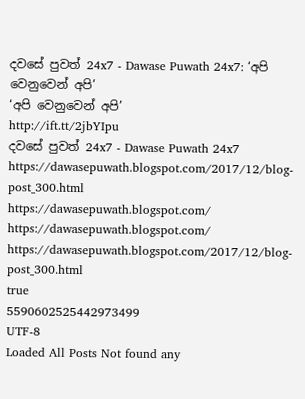දවසේ පුවත් 24x7 - Dawase Puwath 24x7: ‘අපි වෙනුවෙන් අපි’
‘අපි වෙනුවෙන් අපි’
http://ift.tt/2jbYIpu
දවසේ පුවත් 24x7 - Dawase Puwath 24x7
https://dawasepuwath.blogspot.com/2017/12/blog-post_300.html
https://dawasepuwath.blogspot.com/
https://dawasepuwath.blogspot.com/
https://dawasepuwath.blogspot.com/2017/12/blog-post_300.html
true
5590602525442973499
UTF-8
Loaded All Posts Not found any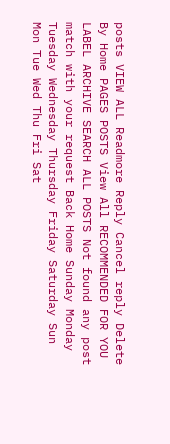posts VIEW ALL Readmore Reply Cancel reply Delete By Home PAGES POSTS View All RECOMMENDED FOR YOU LABEL ARCHIVE SEARCH ALL POSTS Not found any post match with your request Back Home Sunday Monday Tuesday Wednesday Thursday Friday Saturday Sun Mon Tue Wed Thu Fri Sat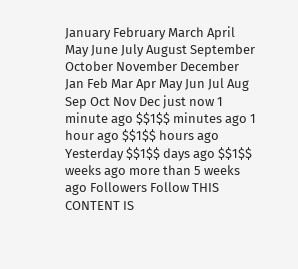January February March April May June July August September October November December Jan Feb Mar Apr May Jun Jul Aug Sep Oct Nov Dec just now 1 minute ago $$1$$ minutes ago 1 hour ago $$1$$ hours ago Yesterday $$1$$ days ago $$1$$ weeks ago more than 5 weeks ago Followers Follow THIS CONTENT IS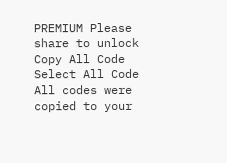PREMIUM Please share to unlock Copy All Code Select All Code All codes were copied to your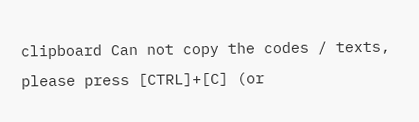clipboard Can not copy the codes / texts, please press [CTRL]+[C] (or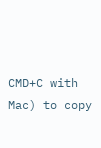CMD+C with Mac) to copy